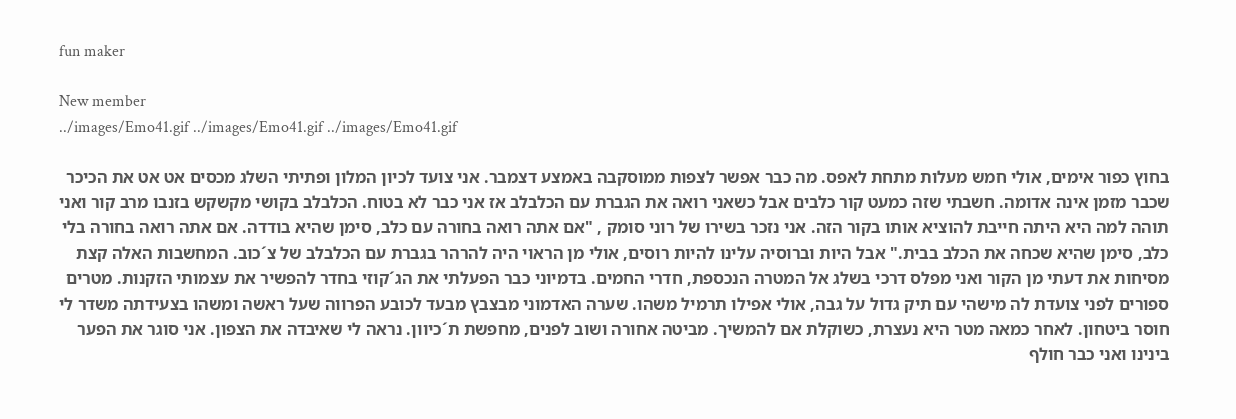fun maker

New member
../images/Emo41.gif ../images/Emo41.gif ../images/Emo41.gif

בחוץ כפור אימים, אולי חמש מעלות מתחת לאפס. מה כבר אפשר לצפות ממוסקבה באמצע דצמבר. אני צועד לכיון המלון ופתיתי השלג מכסים אט אט את הכיכר שכבר מזמן אינה אדומה. חשבתי שזה כמעט קור כלבים אבל כשאני רואה את הגברת עם הכלבלב אז אני כבר לא בטוח. הכלבלב בקושי מקשקש בזנבו מרב קור ואני תוהה למה היא היתה חייבת להוציא אותו בקור הזה. אני נזכר בשירו של רוני סומק , "אם אתה רואה בחורה עם כלב, סימן שהיא בודדה. אם אתה רואה בחורה בלי כלב, סימן שהיא שכחה את הכלב בבית." אבל היות וברוסיה עלינו להיות רוסים, אולי מן הראוי היה להרהר בגברת עם הכלבלב של צ´כוב. המחשבות האלה קצת מסיחות את דעתי מן הקור ואני מפלס דרכי בשלג אל המטרה הנכספת, חדרי החמים. בדמיוני כבר הפעלתי את הג´קוזי בחדר להפשיר את עצמותי הזקנות. מטרים ספורים לפני צועדת לה מישהי עם תיק גדול על גבה, אולי אפילו תרמיל משהו. שערה האדמוני מבצבץ מבעד לכובע הפרווה שעל ראשה ומשהו בצעידתה משדר לי חוסר ביטחון. לאחר כמאה מטר היא נעצרת, כשוקלת אם להמשיך. מביטה אחורה ושוב לפנים, מחפשת ת´כיוון. נראה לי שאיבדה את הצפון. אני סוגר את הפער בינינו ואני כבר חולף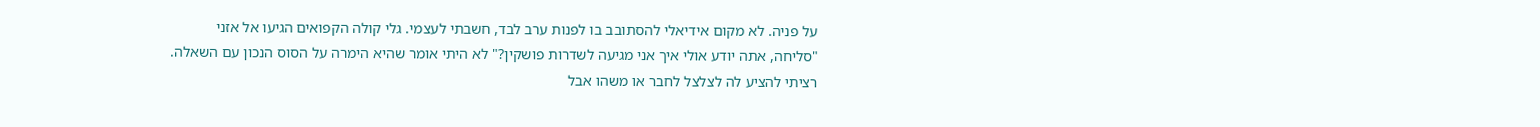על פניה. לא מקום אידיאלי להסתובב בו לפנות ערב לבד, חשבתי לעצמי. גלי קולה הקפואים הגיעו אל אזני "סליחה, אתה יודע אולי איך אני מגיעה לשדרות פושקין?" לא היתי אומר שהיא הימרה על הסוס הנכון עם השאלה. רציתי להציע לה לצלצל לחבר או משהו אבל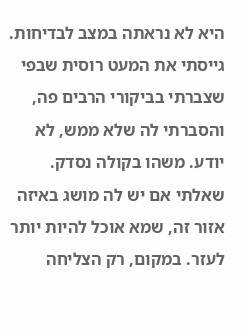היא לא נראתה במצב לבדיחות. גייסתי את המעט רוסית שבפי שצברתי בביקורי הרבים פה, והסברתי לה שלא ממש, לא יודע. משהו בקולה נסדק. שאלתי אם יש לה מושג באיזה אזור זה, שמא אוכל להיות יותר לעזר. במקום, רק הצליחה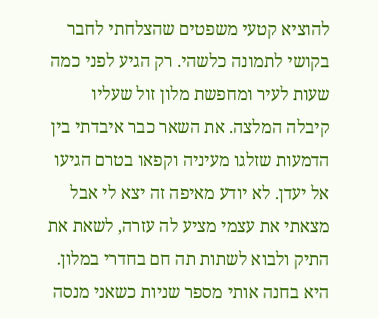להוציא קטעי משפטים שהצלחתי לחבר בקושי לתמונה כלשהי. רק הגיע לפני כמה שעות לעיר ומחפשת מלון זול שעליו קיבלה המלצה. את השאר כבר איבדתי בין הדמעות שזלגו מעיניה וקפאו בטרם הגיעו אל יעדן. לא יודע מאיפה זה יצא לי אבל מצאתי את עצמי מציע לה עזרה, לשאת את התיק ולבוא לשתות תה חם בחדרי במלון. היא בחנה אותי מספר שניות כשאני מנסה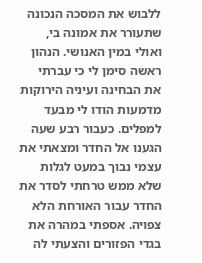ללבוש את המסכה הנכונה שתעורר את אמונה בי, ואולי במין האנושי. הנהון ראשה סימן לי כי עברתי את הבחינה ועיניה הירוקות מדמעות הודו לי מבעד למפלים. כעבור רבע שעה הגענו אל החדר ומצאתי את עצמי נבוך במעט לגלות שלא ממש טרחתי לסדר את החדר עבור האורחת הלא צפויה. אספתי במהרה את בגדי הפזורים והצעתי לה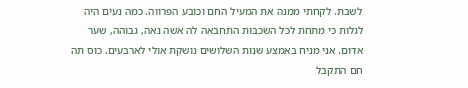לשבת. לקחתי ממנה את המעיל החם וכובע הפרווה. כמה נעים היה לגלות כי מתחת לכל השכבות התחבאה לה אשה נאה, גבוהה, שער אדום. אני מניח באמצע שנות השלושים נושקת אולי לארבעים. כוס תה חם התקבל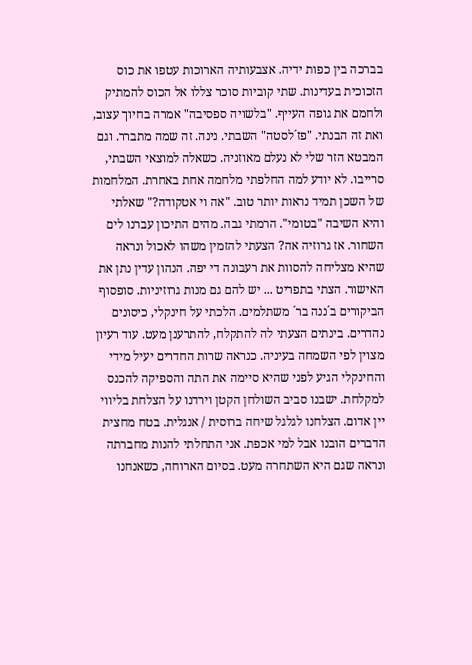בברכה בין כפות ידיה. אצבעותיה הארוכות עטפו את כוס הזכוכית בעדינות. שתי קוביות סוכר צללו אל הכוס להמתיק ולחמם את גופה העייף. "בלשויה ספסיבה" אמרה בחיוך עצוב, ואת זה הבנתי. "פז´לסטה" השבתי. נינה. זה שמה מתברר. וגם המבטא הזר שלי לא נעלם מאוזניה. כשאלה למוצאי השבתי, סרייבו. לא יודע למה החלפתי מלחמה אחת באחרת. המלחמות של השכן תמיד נראות יותר טוב. "אה וי אטקודה?" שאלתי והיא השיבה "בטומי". הרמתי גבה. מהים התיכון עברנו לים השחור. אז גרוזיה אה? הצעתי להזמין משהו לאכול ונראה שהיא מצליחה להסוות את רעבונה די יפה. הנהון עדין נתן את האישור. הצתי בתפריט ... יש להם גם מנות גרוזיניות. סופסוף הביקורים ב´ננה בר´ משתלמים. הלכתי על חינקלי, כיסונים נהדרים. בינתים הצעתי לה להתקלח, להתרענן מעט. עוד רעיון מצוין לפי השמחה בעיניה. כנראה שרות החדרים יעיל מידי והחינקלי הגיע לפני שהיא סיימה את התה והספיקה להכנס למקלחת. ישבנו סביב השולחן הקטן וירדנו על הצלחת בליווי יין אדום. הצלחנו לגלגל שיחה ברוסית / אנגלית. בטח מחצית הדברים הובנו אבל למי אכפת. אני התחלתי להנות מחברתה ונראה שגם היא השתחרה מעט. בסיום הארוחה, כשאנחנו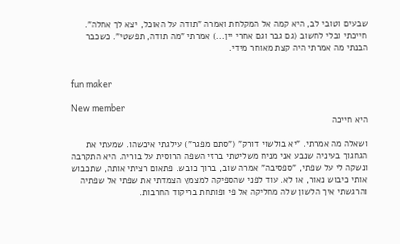שבעים וטובי לב, היא קמה אל המקלחת ואמרה "תודה על האוכל, יצא לך אחלה". חייכתי ובלי לחשוב (גם גבר וגם אחרי יין...) אמרתי "מה תודה, תפשטי". כשכבר הבנתי מה אמרתי היה קצת מאוחר מידי.


fun maker

New member
היא חייכה

ושאלה מה אמרתי. "יא בולשוי דורק" ("סתם מפגר") עילגתי איכשהו. שמעתי את הגחגוך בעיניה שנבע אני מניח משליטתי ברזי השפה הרוסית על בוריה. היא התקרבה ונשקה לי על שפתי, "ספסיבה" אמרה שוב, ברוך כובש. פתאום רציתי אותה, שתכבוש אותי כיבוש נאור, או לא. עוד לפני שהספיקה למצמץ הצמדתי את שפתי אל שפתיה והרגשתי איך הלשון שלה מחליקה אל פי ופותחת בריקוד החרבות.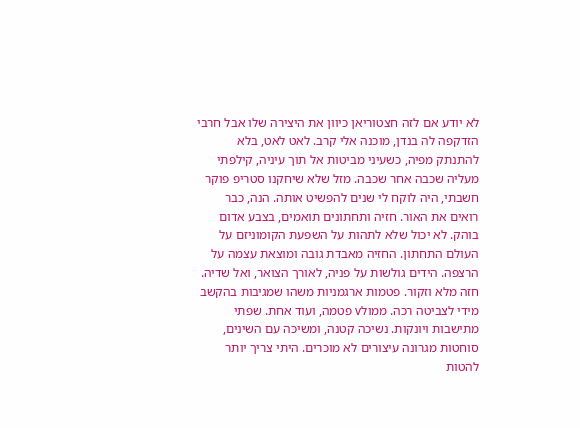לא יודע אם לזה חצטוריאן כיוון את היצירה שלו אבל חרבי הזדקפה לה בנדן, מוכנה אלי קרב. לאט לאט, בלא להתנתק מפיה, כשעיני מביטות אל תוך עיניה, קילפתי מעליה שכבה אחר שכבה. מזל שלא שיחקנו סטריפ פוקר חשבתי, היה לוקח לי שנים להפשיט אותה. הנה, כבר רואים את האור. חזיה ותחתונים תואמים, בצבע אדום בוהק. לא יכול שלא לתהות על השפעת הקומוניזם על העולם התחתון. החזיה מאבדת גובה ומוצאת עצמה על הרצפה. הידים גולשות על פניה, לאורך הצואר, ואל שדיה. חזה מלא וזקור. פטמות ארגמניות משהו שמגיבות בהקשב מידי לצביטה רכה. ממולv פטמה, ועוד אחת. שפתי מתישבות ויונקות. נשיכה קטנה, ומשיכה עם השינים, סוחטות מגרונה עיצורים לא מוכרים. היתי צריך יותר להטות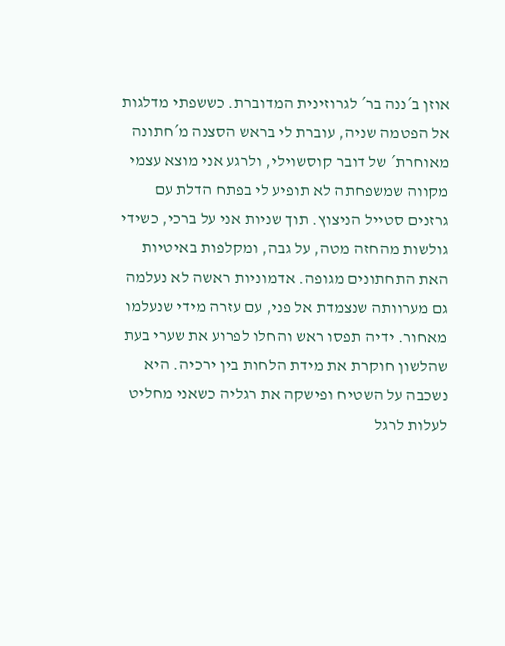אוזן ב´ננה בר´ לגרוזינית המדוברת. כששפתי מדלגות אל הפטמה שניה, עוברת לי בראש הסצנה מ´חתונה מאוחרת´ של דובר קוסשוילי, ולרגע אני מוצא עצמי מקווה שמשפחתה לא תופיע לי בפתח הדלת עם גרזנים סטייל הניצוץ. תוך שניות אני על ברכי, כשידי גולשות מהחזה מטה, על גבה, ומקלפות באיטיות האת התחתונים מגופה. אדמוניות ראשה לא נעלמה גם מערוותה שנצמדת אל פני, עם עזרה מידי שנעלמו מאחור. ידיה תפסו ראש והחלו לפרוע את שערי בעת שהלשון חוקרת את מידת הלחות בין ירכיה. היא נשכבה על השטיח ופישקה את רגליה כשאני מחליט לעלות לרגל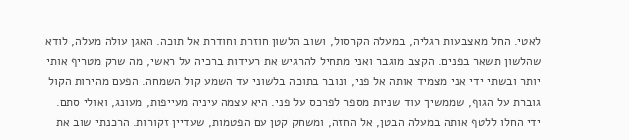לאטי. החל מאצבעות רגליה, במעלה הקרסול, ושוב הלשון חוזרת וחודרת אל תוכה. האגן עולה מעלה, לודא שהלשון תשאר בפנים. הקצב מוגבר ואני מתחיל להרגיש את רעידות ברכיה על ראשי, מה שרק מטריף אותי יותר ובשתי ידי אני מצמיד אותה אל פני, ונובר בתוכה בלשוני עד השמע קול השמחה. הפעם מהירות הקול גוברת על הגוף, שממשיך עוד שניות מספר לפרכס על פני. היא עצמה עיניה מעייפות, מעונג, ואולי סתם. ידי החלו ללטף אותה במעלה הבטן, אל החזה, ומשחק קטן עם הפטמות, שעדיין זקורות. הרכנתי שוב את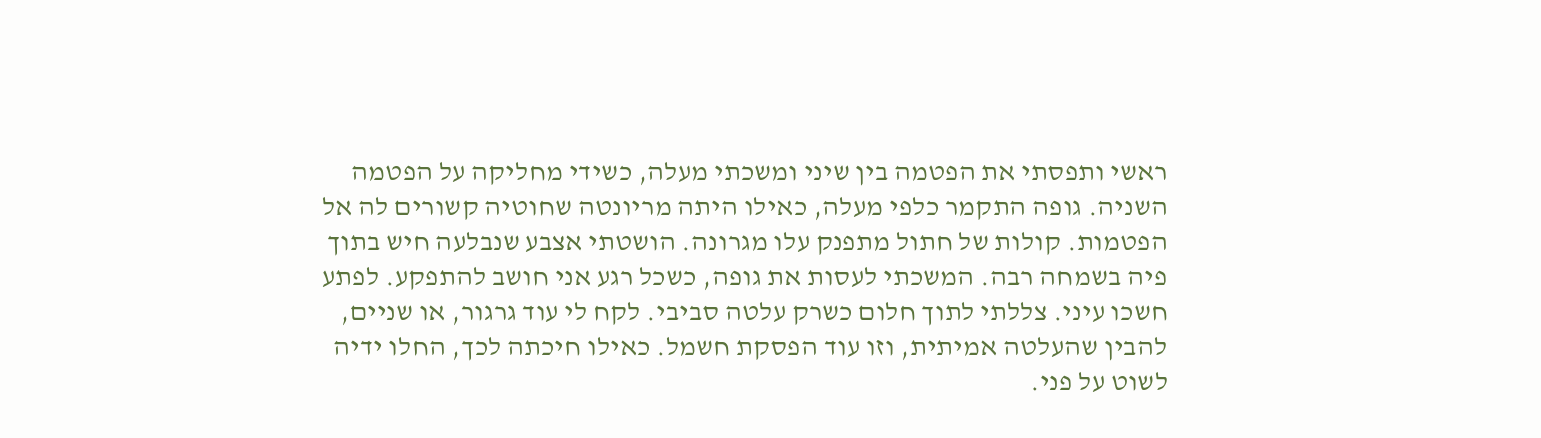ראשי ותפסתי את הפטמה בין שיני ומשכתי מעלה, כשידי מחליקה על הפטמה השניה. גופה התקמר כלפי מעלה, כאילו היתה מריונטה שחוטיה קשורים לה אל הפטמות. קולות של חתול מתפנק עלו מגרונה. הושטתי אצבע שנבלעה חיש בתוך פיה בשמחה רבה. המשכתי לעסות את גופה, כשכל רגע אני חושב להתפקע. לפתע חשכו עיני. צללתי לתוך חלום כשרק עלטה סביבי. לקח לי עוד גרגור, או שניים, להבין שהעלטה אמיתית, וזו עוד הפסקת חשמל. כאילו חיכתה לכך, החלו ידיה לשוט על פני.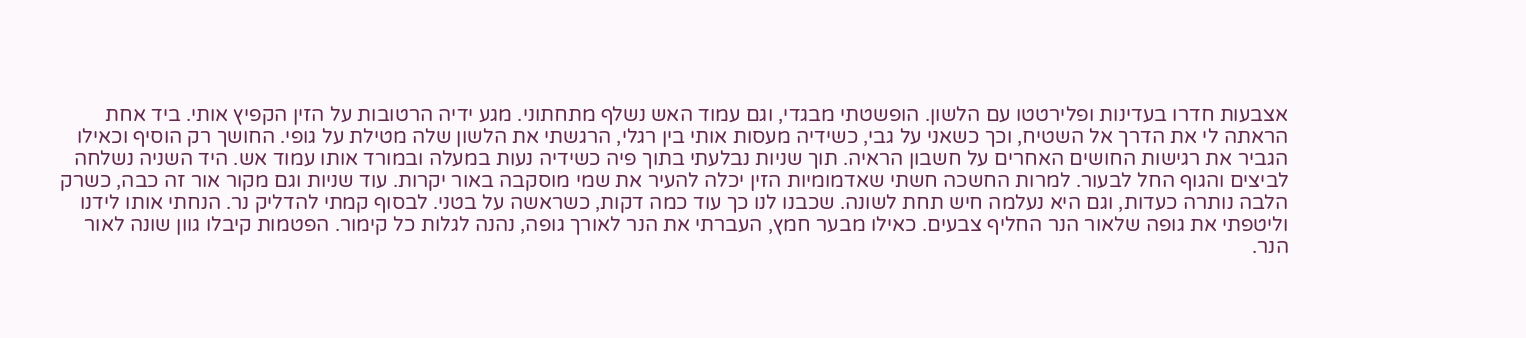אצבעות חדרו בעדינות ופלירטטו עם הלשון. הופשטתי מבגדי, וגם עמוד האש נשלף מתחתוני. מגע ידיה הרטובות על הזין הקפיץ אותי. ביד אחת הראתה לי את הדרך אל השטיח, וכך כשאני על גבי, כשידיה מעסות אותי בין רגלי, הרגשתי את הלשון שלה מטילת על גופי. החושך רק הוסיף וכאילו הגביר את רגישות החושים האחרים על חשבון הראיה. תוך שניות נבלעתי בתוך פיה כשידיה נעות במעלה ובמורד אותו עמוד אש. היד השניה נשלחה לביצים והגוף החל לבעור. למרות החשכה חשתי שאדמומיות הזין יכלה להעיר את שמי מוסקבה באור יקרות. עוד שניות וגם מקור אור זה כבה, כשרק הלבה נותרה כעדות, וגם היא נעלמה חיש תחת לשונה. שכבנו לנו כך עוד כמה דקות, כשראשה על בטני. לבסוף קמתי להדליק נר. הנחתי אותו לידנו וליטפתי את גופה שלאור הנר החליף צבעים. כאילו מבער חמץ, העברתי את הנר לאורך גופה, נהנה לגלות כל קימור. הפטמות קיבלו גוון שונה לאור הנר.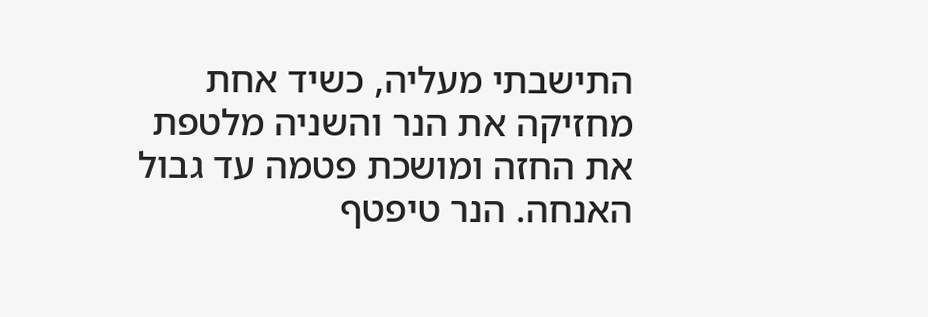התישבתי מעליה, כשיד אחת מחזיקה את הנר והשניה מלטפת את החזה ומושכת פטמה עד גבול האנחה. הנר טיפטף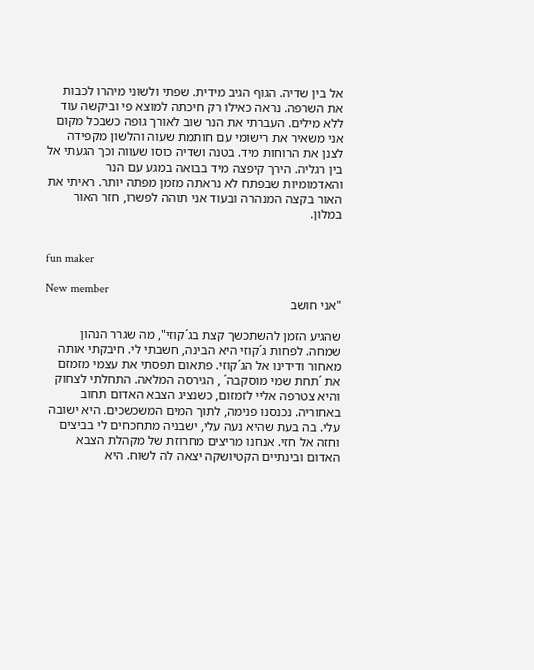אל בין שדיה. הגוף הגיב מידית. שפתי ולשוני מיהרו לכבות את השרפה. נראה כאילו רק חיכתה למוצא פי וביקשה עוד ללא מילים. העברתי את הנר שוב לאורך גופה כשבכל מקום אני משאיר את רישומי עם חותמת שעוה והלשון מקפידה לצנן את הרוחות מיד. בטנה ושדיה כוסו שעווה וכך הגעתי אל בין רגליה. הירך קיפצה מיד בבואה במגע עם הנר והאדמומיות שבפתח לא נראתה מזמן מפתה יותר. ראיתי את האור בקצה המנהרה ובעוד אני תוהה לפשרו, חזר האור במלון.


fun maker

New member
"אני חושב

שהגיע הזמן להשתכשך קצת בג´קוזי", מה שגרר הנהון שמחה. לפחות ג´קוזי היא הבינה, חשבתי לי. חיבקתי אותה מאחור ודידינו אל הג´קוזי. פתאום תפסתי את עצמי מזמזם את ´תחת שמי מוסקבה´ , הגירסה המלאה. התחלתי לצחוק והיא צטרפה אליי לזמזום, כשנציג הצבא האדום תחוב באחוריה. נכנסנו פנימה, לתוך המים המשכשכים. היא ישובה עלי. בה בעת שהיא נעה עלי, ישבניה מתחכחים לי בביצים וחזה אל חזי. אנחנו מריצים מחרוזת של מקהלת הצבא האדום ובינתיים הקטיושקה יצאה לה לשוח. היא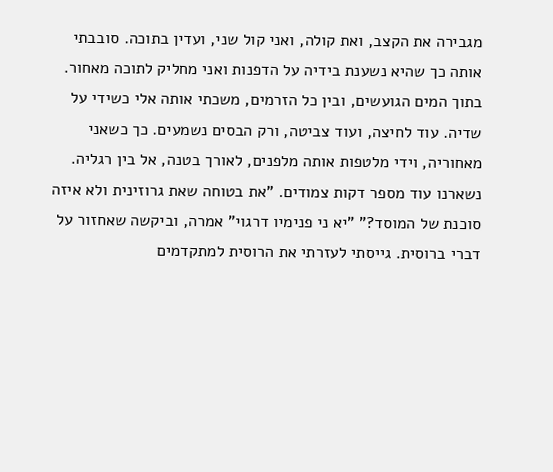מגבירה את הקצב, ואת קולה, ואני קול שני, ועדין בתוכה. סובבתי אותה כך שהיא נשענת בידיה על הדפנות ואני מחליק לתוכה מאחור. בתוך המים הגועשים, ובין כל הזרמים, משכתי אותה אלי כשידי על שדיה. עוד לחיצה, ועוד צביטה, ורק הבסים נשמעים. כך כשאני מאחוריה, וידי מלטפות אותה מלפנים, לאורך בטנה, אל בין רגליה. נשארנו עוד מספר דקות צמודים. "את בטוחה שאת גרוזינית ולא איזה סוכנת של המוסד?" "יא ני פנימיו דרגוי" אמרה, וביקשה שאחזור על דברי ברוסית. גייסתי לעזרתי את הרוסית למתקדמים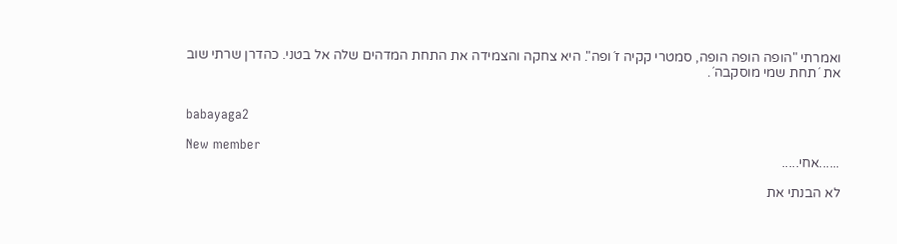ואמרתי "הופה הופה הופה, סמטרי קקיה ז´ופה". היא צחקה והצמידה את התחת המדהים שלה אל בטני. כהדרן שרתי שוב את ´תחת שמי מוסקבה´.


babayaga2

New member
......אחי.....

לא הבנתי את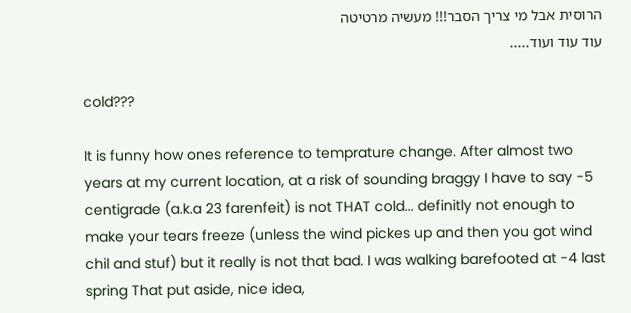הרוסית אבל מי צריך הסבר!!! מעשיה מרטיטה
עוד עוד ועוד.....

cold???

It is funny how ones reference to temprature change. After almost two years at my current location, at a risk of sounding braggy I have to say -5 centigrade (a.k.a 23 farenfeit) is not THAT cold... definitly not enough to make your tears freeze (unless the wind pickes up and then you got wind chil and stuf) but it really is not that bad. I was walking barefooted at -4 last spring That put aside, nice idea,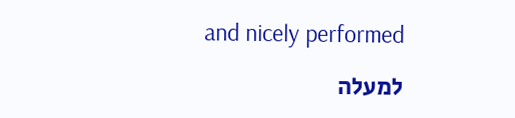and nicely performed

למעלה